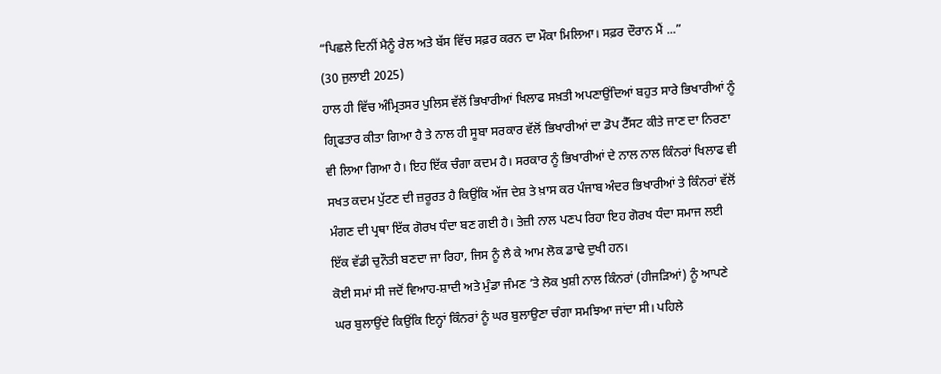“ਪਿਛਲੇ ਦਿਨੀਂ ਮੈਨੂੰ ਰੇਲ ਅਤੇ ਬੱਸ ਵਿੱਚ ਸਫ਼ਰ ਕਰਨ ਦਾ ਮੌਕਾ ਮਿਲਿਆ। ਸਫ਼ਰ ਦੌਰਾਨ ਮੈਂ ...”
(30 ਜੁਲਾਈ 2025)
ਹਾਲ ਹੀ ਵਿੱਚ ਅੰਮ੍ਰਿਤਸਰ ਪੁਲਿਸ ਵੱਲੋਂ ਭਿਖਾਰੀਆਂ ਖਿਲਾਫ ਸਖ਼ਤੀ ਅਪਣਾਉਂਦਿਆਂ ਬਹੁਤ ਸਾਰੇ ਭਿਖਾਰੀਆਂ ਨੂੰ ਗ੍ਰਿਫਤਾਰ ਕੀਤਾ ਗਿਆ ਹੈ ਤੇ ਨਾਲ ਹੀ ਸੂਬਾ ਸਰਕਾਰ ਵੱਲੋਂ ਭਿਖਾਰੀਆਂ ਦਾ ਡੋਪ ਟੈੱਸਟ ਕੀਤੇ ਜਾਣ ਦਾ ਨਿਰਣਾ ਵੀ ਲਿਆ ਗਿਆ ਹੈ। ਇਹ ਇੱਕ ਚੰਗਾ ਕਦਮ ਹੈ। ਸਰਕਾਰ ਨੂੰ ਭਿਖਾਰੀਆਂ ਦੇ ਨਾਲ ਨਾਲ ਕਿੰਨਰਾਂ ਖਿਲਾਫ ਵੀ ਸਖਤ ਕਦਮ ਪੁੱਟਣ ਦੀ ਜ਼ਰੂਰਤ ਹੈ ਕਿਉਂਕਿ ਅੱਜ ਦੇਸ਼ ਤੇ ਖ਼ਾਸ ਕਰ ਪੰਜਾਬ ਅੰਦਰ ਭਿਖਾਰੀਆਂ ਤੇ ਕਿੰਨਰਾਂ ਵੱਲੋਂ ਮੰਗਣ ਦੀ ਪ੍ਰਥਾ ਇੱਕ ਗੋਰਖ ਧੰਦਾ ਬਣ ਗਈ ਹੈ। ਤੇਜ਼ੀ ਨਾਲ ਪਣਪ ਰਿਹਾ ਇਹ ਗੋਰਖ ਧੰਦਾ ਸਮਾਜ ਲਈ ਇੱਕ ਵੱਡੀ ਚੁਨੌਤੀ ਬਣਦਾ ਜਾ ਰਿਹਾ, ਜਿਸ ਨੂੰ ਲੈ ਕੇ ਆਮ ਲੋਕ ਡਾਢੇ ਦੁਖੀ ਹਨ।
ਕੋਈ ਸਮਾਂ ਸੀ ਜਦੋਂ ਵਿਆਹ-ਸ਼ਾਦੀ ਅਤੇ ਮੁੰਡਾ ਜੰਮਣ ’ਤੇ ਲੋਕ ਖੁਸ਼ੀ ਨਾਲ ਕਿੰਨਰਾਂ (ਹੀਜੜਿਆਂ) ਨੂੰ ਆਪਣੇ ਘਰ ਬੁਲਾਉਂਦੇ ਕਿਉਂਕਿ ਇਨ੍ਹਾਂ ਕਿੰਨਰਾਂ ਨੂੰ ਘਰ ਬੁਲਾਉਣਾ ਚੰਗਾ ਸਮਝਿਆ ਜਾਂਦਾ ਸੀ। ਪਹਿਲੇ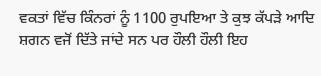ਵਕਤਾਂ ਵਿੱਚ ਕਿੰਨਰਾਂ ਨੂੰ 1100 ਰੁਪਇਆ ਤੇ ਕੁਝ ਕੱਪੜੇ ਆਦਿ ਸ਼ਗਨ ਵਜੋਂ ਦਿੱਤੇ ਜਾਂਦੇ ਸਨ ਪਰ ਹੌਲੀ ਹੌਲੀ ਇਹ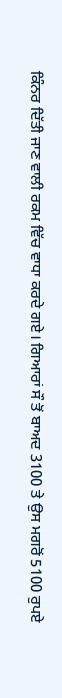ਕਿੰਨਰ ਦਿੱਤੀ ਜਾਣ ਵਾਲੀ ਰਕਮ ਵਿੱਚ ਵਾਧਾ ਕਰਦੇ ਗਏ। ਗਿਆਰਾਂ ਸੌ ਤੋਂ ਬਾਅਦ 3100 ਤੇ ਉਸ ਮਗਰੋਂ 5100 ਰੁਪਏ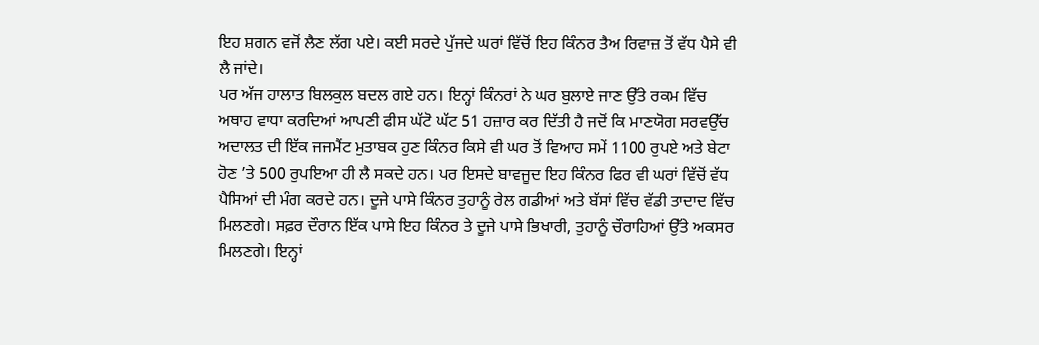ਇਹ ਸ਼ਗਨ ਵਜੋਂ ਲੈਣ ਲੱਗ ਪਏ। ਕਈ ਸਰਦੇ ਪੁੱਜਦੇ ਘਰਾਂ ਵਿੱਚੋਂ ਇਹ ਕਿੰਨਰ ਤੈਅ ਰਿਵਾਜ਼ ਤੋਂ ਵੱਧ ਪੈਸੇ ਵੀ ਲੈ ਜਾਂਦੇ।
ਪਰ ਅੱਜ ਹਾਲਾਤ ਬਿਲਕੁਲ ਬਦਲ ਗਏ ਹਨ। ਇਨ੍ਹਾਂ ਕਿੰਨਰਾਂ ਨੇ ਘਰ ਬੁਲਾਏ ਜਾਣ ਉੱਤੇ ਰਕਮ ਵਿੱਚ ਅਥਾਹ ਵਾਧਾ ਕਰਦਿਆਂ ਆਪਣੀ ਫੀਸ ਘੱਟੋ ਘੱਟ 51 ਹਜ਼ਾਰ ਕਰ ਦਿੱਤੀ ਹੈ ਜਦੋਂ ਕਿ ਮਾਣਯੋਗ ਸਰਵਉੱਚ ਅਦਾਲਤ ਦੀ ਇੱਕ ਜਜਮੈਂਟ ਮੁਤਾਬਕ ਹੁਣ ਕਿੰਨਰ ਕਿਸੇ ਵੀ ਘਰ ਤੋਂ ਵਿਆਹ ਸਮੇਂ 1100 ਰੁਪਏ ਅਤੇ ਬੇਟਾ ਹੋਣ ’ਤੇ 500 ਰੁਪਇਆ ਹੀ ਲੈ ਸਕਦੇ ਹਨ। ਪਰ ਇਸਦੇ ਬਾਵਜੂਦ ਇਹ ਕਿੰਨਰ ਫਿਰ ਵੀ ਘਰਾਂ ਵਿੱਚੋਂ ਵੱਧ ਪੈਸਿਆਂ ਦੀ ਮੰਗ ਕਰਦੇ ਹਨ। ਦੂਜੇ ਪਾਸੇ ਕਿੰਨਰ ਤੁਹਾਨੂੰ ਰੇਲ ਗਡੀਆਂ ਅਤੇ ਬੱਸਾਂ ਵਿੱਚ ਵੱਡੀ ਤਾਦਾਦ ਵਿੱਚ ਮਿਲਣਗੇ। ਸਫ਼ਰ ਦੌਰਾਨ ਇੱਕ ਪਾਸੇ ਇਹ ਕਿੰਨਰ ਤੇ ਦੂਜੇ ਪਾਸੇ ਭਿਖਾਰੀ, ਤੁਹਾਨੂੰ ਚੌਰਾਹਿਆਂ ਉੱਤੇ ਅਕਸਰ ਮਿਲਣਗੇ। ਇਨ੍ਹਾਂ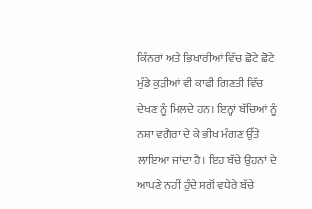ਕਿੰਨਰਾਂ ਅਤੇ ਭਿਖਾਰੀਆਂ ਵਿੱਚ ਛੋਟੇ ਛੋਟੇ ਮੁੰਡੇ ਕੁੜੀਆਂ ਵੀ ਕਾਫੀ ਗਿਣਤੀ ਵਿੱਚ ਦੇਖਣ ਨੂੰ ਮਿਲਦੇ ਹਨ। ਇਨ੍ਹਾਂ ਬੱਚਿਆਂ ਨੂੰ ਨਸ਼ਾ ਵਗੈਰਾ ਦੇ ਕੇ ਭੀਖ ਮੰਗਣ ਉੱਤੇ ਲਾਇਆ ਜਾਂਦਾ ਹੈ। ਇਹ ਬੱਚੇ ਉਹਨਾਂ ਦੇ ਆਪਣੇ ਨਹੀਂ ਹੁੰਦੇ ਸਗੋਂ ਵਧੇਰੇ ਬੱਚੇ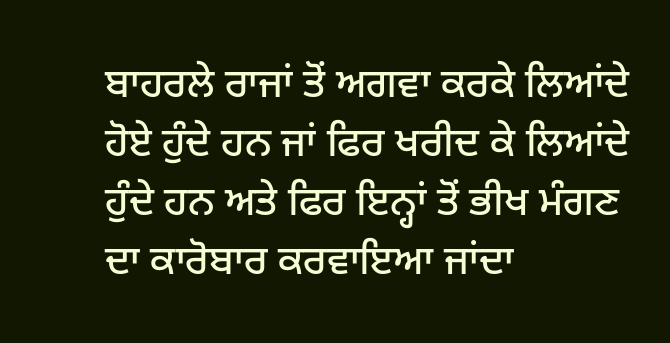ਬਾਹਰਲੇ ਰਾਜਾਂ ਤੋਂ ਅਗਵਾ ਕਰਕੇ ਲਿਆਂਦੇ ਹੋਏ ਹੁੰਦੇ ਹਨ ਜਾਂ ਫਿਰ ਖਰੀਦ ਕੇ ਲਿਆਂਦੇ ਹੁੰਦੇ ਹਨ ਅਤੇ ਫਿਰ ਇਨ੍ਹਾਂ ਤੋਂ ਭੀਖ ਮੰਗਣ ਦਾ ਕਾਰੋਬਾਰ ਕਰਵਾਇਆ ਜਾਂਦਾ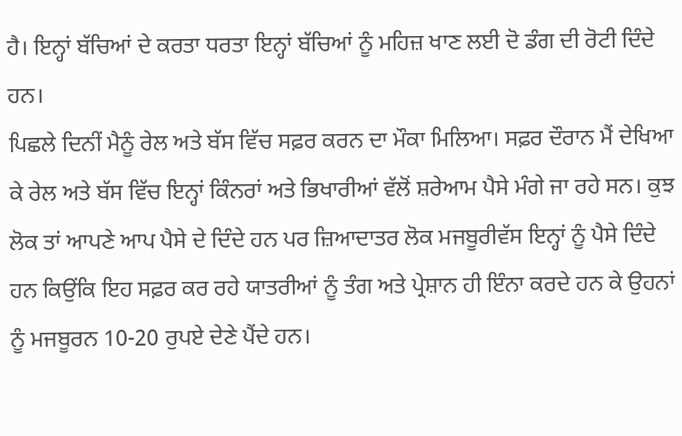ਹੈ। ਇਨ੍ਹਾਂ ਬੱਚਿਆਂ ਦੇ ਕਰਤਾ ਧਰਤਾ ਇਨ੍ਹਾਂ ਬੱਚਿਆਂ ਨੂੰ ਮਹਿਜ਼ ਖਾਣ ਲਈ ਦੋ ਡੰਗ ਦੀ ਰੋਟੀ ਦਿੰਦੇ ਹਨ।
ਪਿਛਲੇ ਦਿਨੀਂ ਮੈਨੂੰ ਰੇਲ ਅਤੇ ਬੱਸ ਵਿੱਚ ਸਫ਼ਰ ਕਰਨ ਦਾ ਮੌਕਾ ਮਿਲਿਆ। ਸਫ਼ਰ ਦੌਰਾਨ ਮੈਂ ਦੇਖਿਆ ਕੇ ਰੇਲ ਅਤੇ ਬੱਸ ਵਿੱਚ ਇਨ੍ਹਾਂ ਕਿੰਨਰਾਂ ਅਤੇ ਭਿਖਾਰੀਆਂ ਵੱਲੋਂ ਸ਼ਰੇਆਮ ਪੈਸੇ ਮੰਗੇ ਜਾ ਰਹੇ ਸਨ। ਕੁਝ ਲੋਕ ਤਾਂ ਆਪਣੇ ਆਪ ਪੈਸੇ ਦੇ ਦਿੰਦੇ ਹਨ ਪਰ ਜ਼ਿਆਦਾਤਰ ਲੋਕ ਮਜਬੂਰੀਵੱਸ ਇਨ੍ਹਾਂ ਨੂੰ ਪੈਸੇ ਦਿੰਦੇ ਹਨ ਕਿਉਂਕਿ ਇਹ ਸਫ਼ਰ ਕਰ ਰਹੇ ਯਾਤਰੀਆਂ ਨੂੰ ਤੰਗ ਅਤੇ ਪ੍ਰੇਸ਼ਾਨ ਹੀ ਇੰਨਾ ਕਰਦੇ ਹਨ ਕੇ ਉਹਨਾਂ ਨੂੰ ਮਜਬੂਰਨ 10-20 ਰੁਪਏ ਦੇਣੇ ਪੈਂਦੇ ਹਨ।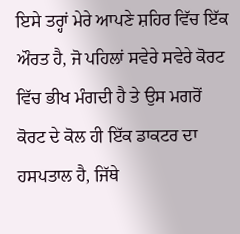ਇਸੇ ਤਰ੍ਹਾਂ ਮੇਰੇ ਆਪਣੇ ਸ਼ਹਿਰ ਵਿੱਚ ਇੱਕ ਔਰਤ ਹੈ, ਜੋ ਪਹਿਲਾਂ ਸਵੇਰੇ ਸਵੇਰੇ ਕੋਰਟ ਵਿੱਚ ਭੀਖ ਮੰਗਦੀ ਹੈ ਤੇ ਉਸ ਮਗਰੋਂ ਕੋਰਟ ਦੇ ਕੋਲ ਹੀ ਇੱਕ ਡਾਕਟਰ ਦਾ ਹਸਪਤਾਲ ਹੈ, ਜਿੱਥੇ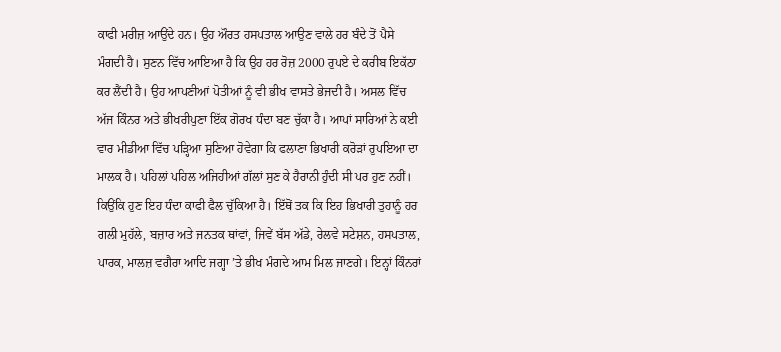ਕਾਫੀ ਮਰੀਜ਼ ਆਉਂਦੇ ਹਨ। ਉਹ ਔਰਤ ਹਸਪਤਾਲ ਆਉਣ ਵਾਲੇ ਹਰ ਬੰਦੇ ਤੋਂ ਪੈਸੇ ਮੰਗਦੀ ਹੈ। ਸੁਣਨ ਵਿੱਚ ਆਇਆ ਹੈ ਕਿ ਉਹ ਹਰ ਰੋਜ਼ 2000 ਰੁਪਏ ਦੇ ਕਰੀਬ ਇਕੱਠਾ ਕਰ ਲੈਂਦੀ ਹੈ। ਉਹ ਆਪਣੀਆਂ ਪੋਤੀਆਂ ਨੂੰ ਵੀ ਭੀਖ ਵਾਸਤੇ ਭੇਜਦੀ ਹੈ। ਅਸਲ ਵਿੱਚ ਅੱਜ ਕਿੰਨਰ ਅਤੇ ਭੀਖਰੀਪੁਣਾ ਇੱਕ ਗੋਰਖ ਧੰਦਾ ਬਣ ਚੁੱਕਾ ਹੈ। ਆਪਾਂ ਸਾਰਿਆਂ ਨੇ ਕਈ ਵਾਰ ਮੀਡੀਆ ਵਿੱਚ ਪੜ੍ਹਿਆ ਸੁਣਿਆ ਹੋਵੇਗਾ ਕਿ ਫਲਾਣਾ ਭਿਖਾਰੀ ਕਰੋੜਾਂ ਰੁਪਇਆ ਦਾ ਮਾਲਕ ਹੈ। ਪਹਿਲਾਂ ਪਹਿਲ ਅਜਿਹੀਆਂ ਗੱਲਾਂ ਸੁਣ ਕੇ ਹੈਰਾਨੀ ਹੁੰਦੀ ਸੀ ਪਰ ਹੁਣ ਨਹੀਂ। ਕਿਉਂਕਿ ਹੁਣ ਇਹ ਧੰਦਾ ਕਾਫੀ ਫੈਲ ਚੁੱਕਿਆ ਹੈ। ਇੱਥੋਂ ਤਕ ਕਿ ਇਹ ਭਿਖਾਰੀ ਤੁਹਾਨੂੰ ਹਰ ਗਲੀ ਮੁਹੱਲੇ, ਬਜ਼ਾਰ ਅਤੇ ਜਨਤਕ ਥਾਂਵਾਂ, ਜਿਵੇਂ ਬੱਸ ਅੱਡੇ, ਰੇਲਵੇ ਸਟੇਸ਼ਨ, ਹਸਪਤਾਲ, ਪਾਰਕ, ਮਾਲਜ਼ ਵਗੈਰਾ ਆਦਿ ਜਗ੍ਹਾ ’ਤੇ ਭੀਖ ਮੰਗਦੇ ਆਮ ਮਿਲ ਜਾਣਗੇ। ਇਨ੍ਹਾਂ ਕਿੰਨਰਾਂ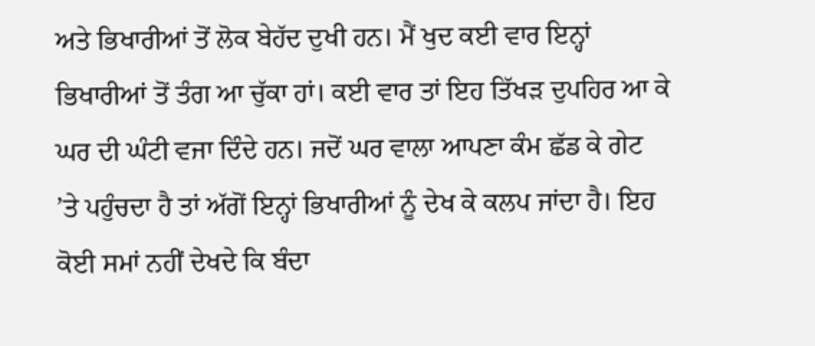ਅਤੇ ਭਿਖਾਰੀਆਂ ਤੋਂ ਲੋਕ ਬੇਹੱਦ ਦੁਖੀ ਹਨ। ਮੈਂ ਖੁਦ ਕਈ ਵਾਰ ਇਨ੍ਹਾਂ ਭਿਖਾਰੀਆਂ ਤੋਂ ਤੰਗ ਆ ਚੁੱਕਾ ਹਾਂ। ਕਈ ਵਾਰ ਤਾਂ ਇਹ ਤਿੱਖੜ ਦੁਪਹਿਰ ਆ ਕੇ ਘਰ ਦੀ ਘੰਟੀ ਵਜਾ ਦਿੰਦੇ ਹਨ। ਜਦੋਂ ਘਰ ਵਾਲਾ ਆਪਣਾ ਕੰਮ ਛੱਡ ਕੇ ਗੇਟ ’ਤੇ ਪਹੁੰਚਦਾ ਹੈ ਤਾਂ ਅੱਗੋਂ ਇਨ੍ਹਾਂ ਭਿਖਾਰੀਆਂ ਨੂੰ ਦੇਖ ਕੇ ਕਲਪ ਜਾਂਦਾ ਹੈ। ਇਹ ਕੋਈ ਸਮਾਂ ਨਹੀਂ ਦੇਖਦੇ ਕਿ ਬੰਦਾ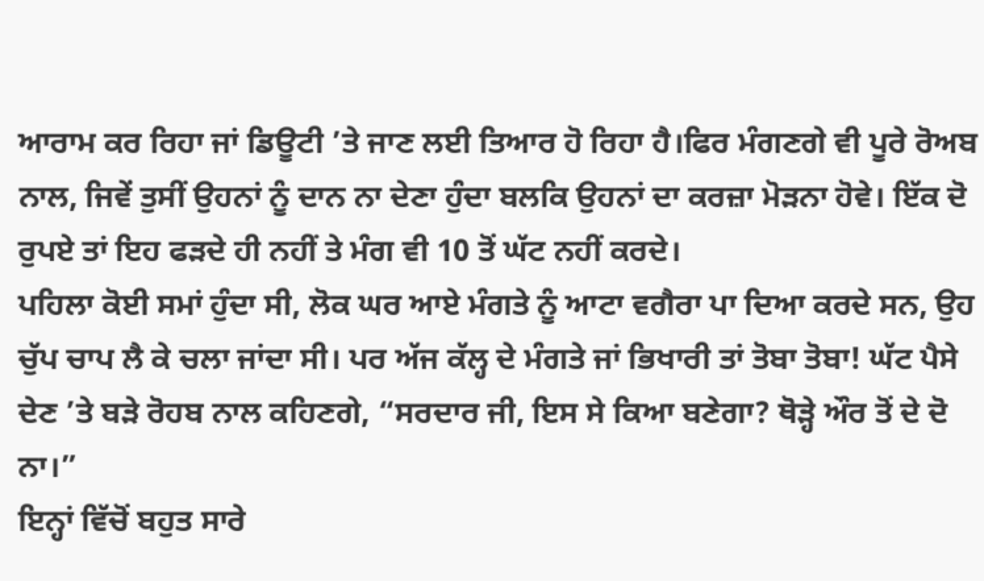ਆਰਾਮ ਕਰ ਰਿਹਾ ਜਾਂ ਡਿਊਟੀ ’ਤੇ ਜਾਣ ਲਈ ਤਿਆਰ ਹੋ ਰਿਹਾ ਹੈ।ਫਿਰ ਮੰਗਣਗੇ ਵੀ ਪੂਰੇ ਰੋਅਬ ਨਾਲ, ਜਿਵੇਂ ਤੁਸੀਂ ਉਹਨਾਂ ਨੂੰ ਦਾਨ ਨਾ ਦੇਣਾ ਹੁੰਦਾ ਬਲਕਿ ਉਹਨਾਂ ਦਾ ਕਰਜ਼ਾ ਮੋੜਨਾ ਹੋਵੇ। ਇੱਕ ਦੋ ਰੁਪਏ ਤਾਂ ਇਹ ਫੜਦੇ ਹੀ ਨਹੀਂ ਤੇ ਮੰਗ ਵੀ 10 ਤੋਂ ਘੱਟ ਨਹੀਂ ਕਰਦੇ।
ਪਹਿਲਾ ਕੋਈ ਸਮਾਂ ਹੁੰਦਾ ਸੀ, ਲੋਕ ਘਰ ਆਏ ਮੰਗਤੇ ਨੂੰ ਆਟਾ ਵਗੈਰਾ ਪਾ ਦਿਆ ਕਰਦੇ ਸਨ, ਉਹ ਚੁੱਪ ਚਾਪ ਲੈ ਕੇ ਚਲਾ ਜਾਂਦਾ ਸੀ। ਪਰ ਅੱਜ ਕੱਲ੍ਹ ਦੇ ਮੰਗਤੇ ਜਾਂ ਭਿਖਾਰੀ ਤਾਂ ਤੋਬਾ ਤੋਬਾ! ਘੱਟ ਪੈਸੇ ਦੇਣ ’ਤੇ ਬੜੇ ਰੋਹਬ ਨਾਲ ਕਹਿਣਗੇ, “ਸਰਦਾਰ ਜੀ, ਇਸ ਸੇ ਕਿਆ ਬਣੇਗਾ? ਥੋੜ੍ਹੇ ਔਰ ਤੋਂ ਦੇ ਦੋ ਨਾ।”
ਇਨ੍ਹਾਂ ਵਿੱਚੋਂ ਬਹੁਤ ਸਾਰੇ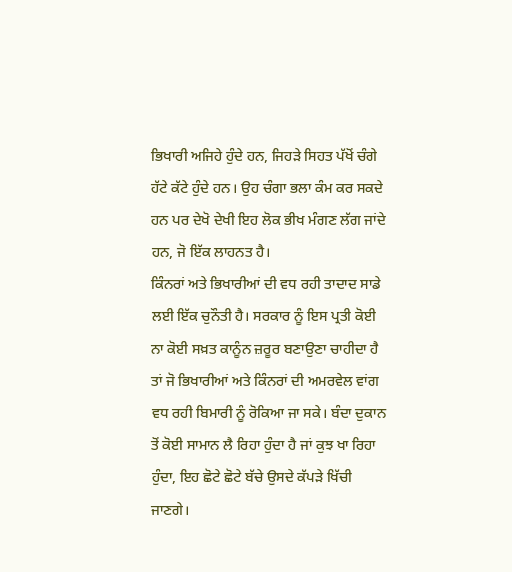ਭਿਖਾਰੀ ਅਜਿਹੇ ਹੁੰਦੇ ਹਨ, ਜਿਹੜੇ ਸਿਹਤ ਪੱਖੋਂ ਚੰਗੇ ਹੱਟੇ ਕੱਟੇ ਹੁੰਦੇ ਹਨ। ਉਹ ਚੰਗਾ ਭਲਾ ਕੰਮ ਕਰ ਸਕਦੇ ਹਨ ਪਰ ਦੇਖੋ ਦੇਖੀ ਇਹ ਲੋਕ ਭੀਖ ਮੰਗਣ ਲੱਗ ਜਾਂਦੇ ਹਨ, ਜੋ ਇੱਕ ਲਾਹਨਤ ਹੈ।
ਕਿੰਨਰਾਂ ਅਤੇ ਭਿਖਾਰੀਆਂ ਦੀ ਵਧ ਰਹੀ ਤਾਦਾਦ ਸਾਡੇ ਲਈ ਇੱਕ ਚੁਨੌਤੀ ਹੈ। ਸਰਕਾਰ ਨੂੰ ਇਸ ਪ੍ਰਤੀ ਕੋਈ ਨਾ ਕੋਈ ਸਖ਼ਤ ਕਾਨੂੰਨ ਜ਼ਰੂਰ ਬਣਾਉਣਾ ਚਾਹੀਦਾ ਹੈ ਤਾਂ ਜੋ ਭਿਖਾਰੀਆਂ ਅਤੇ ਕਿੰਨਰਾਂ ਦੀ ਅਮਰਵੇਲ ਵਾਂਗ ਵਧ ਰਹੀ ਬਿਮਾਰੀ ਨੂੰ ਰੋਕਿਆ ਜਾ ਸਕੇ। ਬੰਦਾ ਦੁਕਾਨ ਤੋਂ ਕੋਈ ਸਾਮਾਨ ਲੈ ਰਿਹਾ ਹੁੰਦਾ ਹੈ ਜਾਂ ਕੁਝ ਖਾ ਰਿਹਾ ਹੁੰਦਾ, ਇਹ ਛੋਟੇ ਛੋਟੇ ਬੱਚੇ ਉਸਦੇ ਕੱਪੜੇ ਖਿੱਚੀ ਜਾਣਗੇ।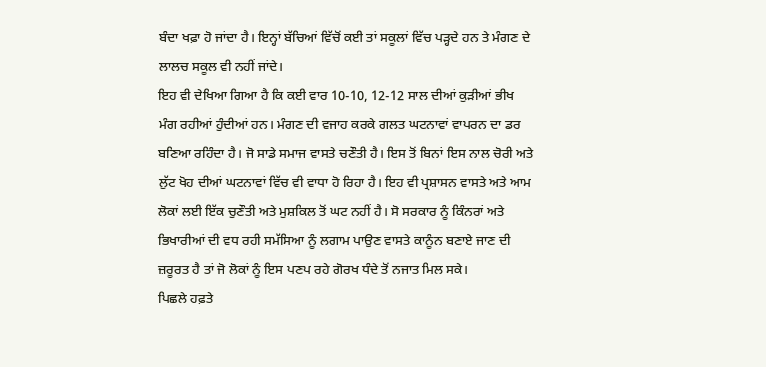ਬੰਦਾ ਖਫ਼ਾ ਹੋ ਜਾਂਦਾ ਹੈ। ਇਨ੍ਹਾਂ ਬੱਚਿਆਂ ਵਿੱਚੋਂ ਕਈ ਤਾਂ ਸਕੂਲਾਂ ਵਿੱਚ ਪੜ੍ਹਦੇ ਹਨ ਤੇ ਮੰਗਣ ਦੇ ਲਾਲਚ ਸਕੂਲ ਵੀ ਨਹੀਂ ਜਾਂਦੇ।
ਇਹ ਵੀ ਦੇਖਿਆ ਗਿਆ ਹੈ ਕਿ ਕਈ ਵਾਰ 10-10, 12-12 ਸਾਲ ਦੀਆਂ ਕੁੜੀਆਂ ਭੀਖ ਮੰਗ ਰਹੀਆਂ ਹੁੰਦੀਆਂ ਹਨ। ਮੰਗਣ ਦੀ ਵਜਾਹ ਕਰਕੇ ਗਲਤ ਘਟਨਾਵਾਂ ਵਾਪਰਨ ਦਾ ਡਰ ਬਣਿਆ ਰਹਿੰਦਾ ਹੈ। ਜੋ ਸਾਡੇ ਸਮਾਜ ਵਾਸਤੇ ਚਣੌਤੀ ਹੈ। ਇਸ ਤੋਂ ਬਿਨਾਂ ਇਸ ਨਾਲ ਚੋਰੀ ਅਤੇ ਲੁੱਟ ਖੋਹ ਦੀਆਂ ਘਟਨਾਵਾਂ ਵਿੱਚ ਵੀ ਵਾਧਾ ਹੋ ਰਿਹਾ ਹੈ। ਇਹ ਵੀ ਪ੍ਰਸ਼ਾਸਨ ਵਾਸਤੇ ਅਤੇ ਆਮ ਲੋਕਾਂ ਲਈ ਇੱਕ ਚੁਣੌਤੀ ਅਤੇ ਮੁਸ਼ਕਿਲ ਤੋਂ ਘਟ ਨਹੀਂ ਹੈ। ਸੋ ਸਰਕਾਰ ਨੂੰ ਕਿੰਨਰਾਂ ਅਤੇ ਭਿਖਾਰੀਆਂ ਦੀ ਵਧ ਰਹੀ ਸਮੱਸਿਆ ਨੂੰ ਲਗਾਮ ਪਾਉਣ ਵਾਸਤੇ ਕਾਨੂੰਨ ਬਣਾਏ ਜਾਣ ਦੀ ਜ਼ਰੂਰਤ ਹੈ ਤਾਂ ਜੋ ਲੋਕਾਂ ਨੂੰ ਇਸ ਪਣਪ ਰਹੇ ਗੋਰਖ ਧੰਦੇ ਤੋਂ ਨਜਾਤ ਮਿਲ ਸਕੇ।
ਪਿਛਲੇ ਹਫ਼ਤੇ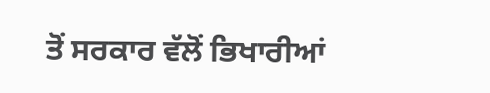ਤੋਂ ਸਰਕਾਰ ਵੱਲੋਂ ਭਿਖਾਰੀਆਂ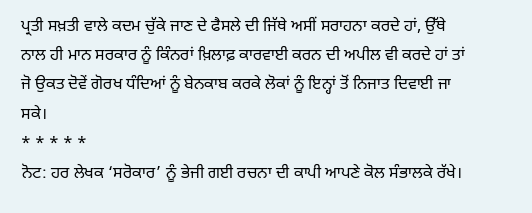ਪ੍ਰਤੀ ਸਖ਼ਤੀ ਵਾਲੇ ਕਦਮ ਚੁੱਕੇ ਜਾਣ ਦੇ ਫੈਸਲੇ ਦੀ ਜਿੱਥੇ ਅਸੀਂ ਸਰਾਹਨਾ ਕਰਦੇ ਹਾਂ, ਉੱਥੇ ਨਾਲ ਹੀ ਮਾਨ ਸਰਕਾਰ ਨੂੰ ਕਿੰਨਰਾਂ ਖ਼ਿਲਾਫ਼ ਕਾਰਵਾਈ ਕਰਨ ਦੀ ਅਪੀਲ ਵੀ ਕਰਦੇ ਹਾਂ ਤਾਂ ਜੋ ਉਕਤ ਦੋਵੇਂ ਗੋਰਖ ਧੰਦਿਆਂ ਨੂੰ ਬੇਨਕਾਬ ਕਰਕੇ ਲੋਕਾਂ ਨੂੰ ਇਨ੍ਹਾਂ ਤੋਂ ਨਿਜਾਤ ਦਿਵਾਈ ਜਾ ਸਕੇ।
* * * * *
ਨੋਟ: ਹਰ ਲੇਖਕ ‘ਸਰੋਕਾਰ’ ਨੂੰ ਭੇਜੀ ਗਈ ਰਚਨਾ ਦੀ ਕਾਪੀ ਆਪਣੇ ਕੋਲ ਸੰਭਾਲਕੇ ਰੱਖੇ।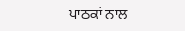ਪਾਠਕਾਂ ਨਾਲ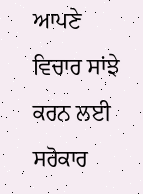ਆਪਣੇ ਵਿਚਾਰ ਸਾਂਝੇ ਕਰਨ ਲਈ ਸਰੋਕਾਰ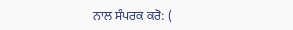ਨਾਲ ਸੰਪਰਕ ਕਰੋ: (